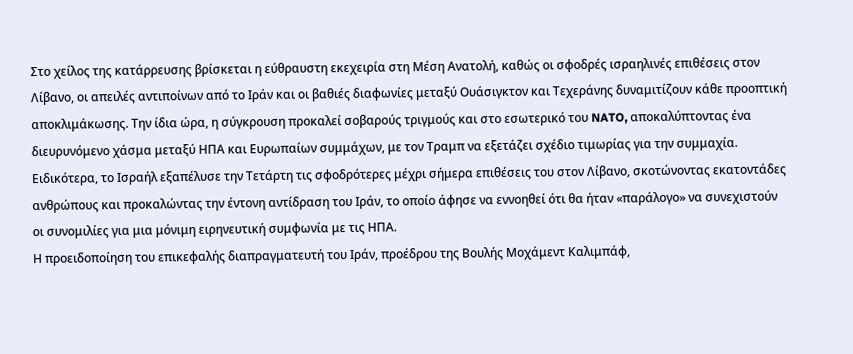Στο χείλος της κατάρρευσης βρίσκεται η εύθραυστη εκεχειρία στη Μέση Ανατολή, καθώς οι σφοδρές ισραηλινές επιθέσεις στον Λίβανο, οι απειλές αντιποίνων από το Ιράν και οι βαθιές διαφωνίες μεταξύ Ουάσιγκτον και Τεχεράνης δυναμιτίζουν κάθε προοπτική αποκλιμάκωσης. Την ίδια ώρα, η σύγκρουση προκαλεί σοβαρούς τριγμούς και στο εσωτερικό του NATO, αποκαλύπτοντας ένα διευρυνόμενο χάσμα μεταξύ ΗΠΑ και Ευρωπαίων συμμάχων, με τον Τραμπ να εξετάζει σχέδιο τιμωρίας για την συμμαχία.
Ειδικότερα, το Ισραήλ εξαπέλυσε την Τετάρτη τις σφοδρότερες μέχρι σήμερα επιθέσεις του στον Λίβανο, σκοτώνοντας εκατοντάδες ανθρώπους και προκαλώντας την έντονη αντίδραση του Ιράν, το οποίο άφησε να εννοηθεί ότι θα ήταν «παράλογο» να συνεχιστούν οι συνομιλίες για μια μόνιμη ειρηνευτική συμφωνία με τις ΗΠΑ.
Η προειδοποίηση του επικεφαλής διαπραγματευτή του Ιράν, προέδρου της Βουλής Μοχάμεντ Καλιμπάφ,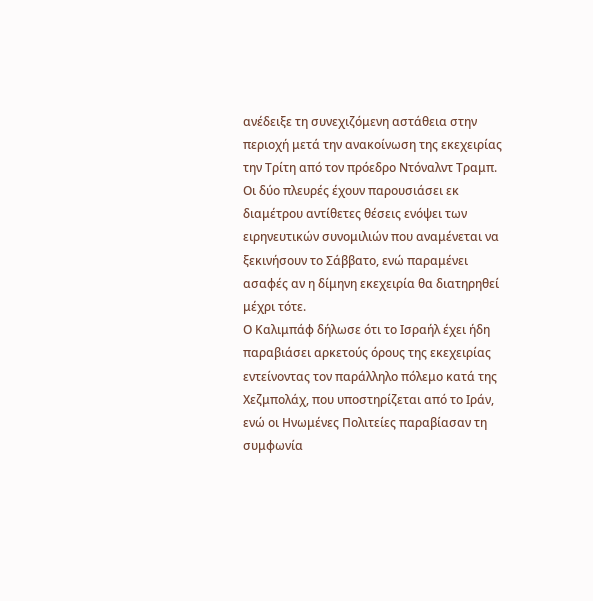ανέδειξε τη συνεχιζόμενη αστάθεια στην περιοχή μετά την ανακοίνωση της εκεχειρίας την Τρίτη από τον πρόεδρο Ντόναλντ Τραμπ. Οι δύο πλευρές έχουν παρουσιάσει εκ διαμέτρου αντίθετες θέσεις ενόψει των ειρηνευτικών συνομιλιών που αναμένεται να ξεκινήσουν το Σάββατο, ενώ παραμένει ασαφές αν η δίμηνη εκεχειρία θα διατηρηθεί μέχρι τότε.
Ο Καλιμπάφ δήλωσε ότι το Ισραήλ έχει ήδη παραβιάσει αρκετούς όρους της εκεχειρίας εντείνοντας τον παράλληλο πόλεμο κατά της Χεζμπολάχ, που υποστηρίζεται από το Ιράν, ενώ οι Ηνωμένες Πολιτείες παραβίασαν τη συμφωνία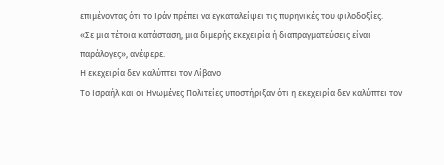επιμένοντας ότι το Ιράν πρέπει να εγκαταλείψει τις πυρηνικές του φιλοδοξίες.
«Σε μια τέτοια κατάσταση, μια διμερής εκεχειρία ή διαπραγματεύσεις είναι παράλογες», ανέφερε.
Η εκεχειρία δεν καλύπτει τον Λίβανο
Το Ισραήλ και οι Ηνωμένες Πολιτείες υποστήριξαν ότι η εκεχειρία δεν καλύπτει τον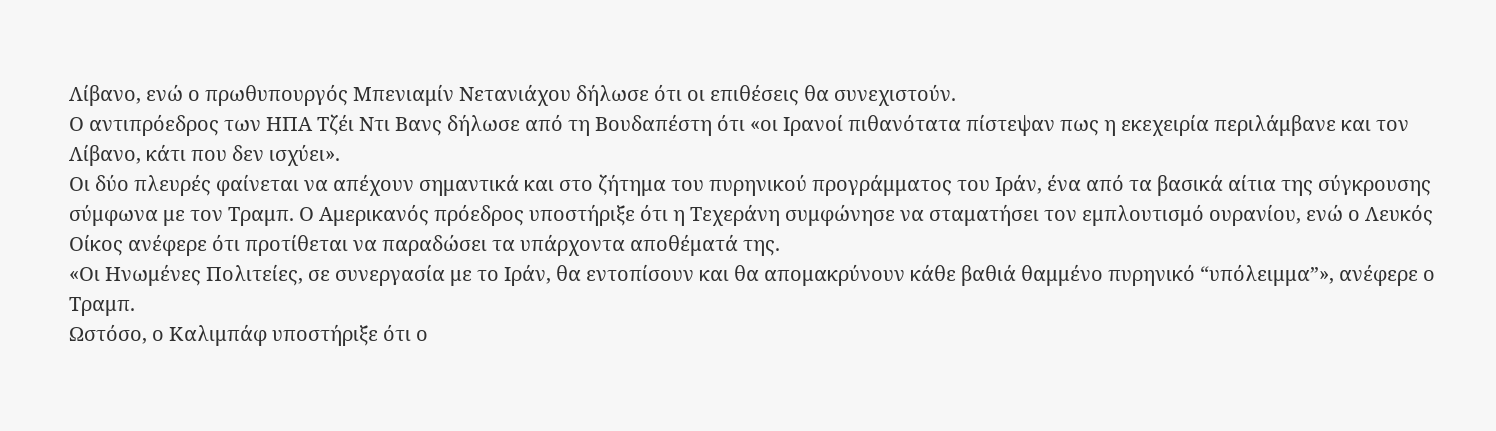Λίβανο, ενώ ο πρωθυπουργός Μπενιαμίν Νετανιάχου δήλωσε ότι οι επιθέσεις θα συνεχιστούν.
Ο αντιπρόεδρος των ΗΠΑ Τζέι Ντι Βανς δήλωσε από τη Βουδαπέστη ότι «οι Ιρανοί πιθανότατα πίστεψαν πως η εκεχειρία περιλάμβανε και τον Λίβανο, κάτι που δεν ισχύει».
Οι δύο πλευρές φαίνεται να απέχουν σημαντικά και στο ζήτημα του πυρηνικού προγράμματος του Ιράν, ένα από τα βασικά αίτια της σύγκρουσης σύμφωνα με τον Τραμπ. Ο Αμερικανός πρόεδρος υποστήριξε ότι η Τεχεράνη συμφώνησε να σταματήσει τον εμπλουτισμό ουρανίου, ενώ ο Λευκός Οίκος ανέφερε ότι προτίθεται να παραδώσει τα υπάρχοντα αποθέματά της.
«Οι Ηνωμένες Πολιτείες, σε συνεργασία με το Ιράν, θα εντοπίσουν και θα απομακρύνουν κάθε βαθιά θαμμένο πυρηνικό “υπόλειμμα”», ανέφερε ο Τραμπ.
Ωστόσο, ο Καλιμπάφ υποστήριξε ότι ο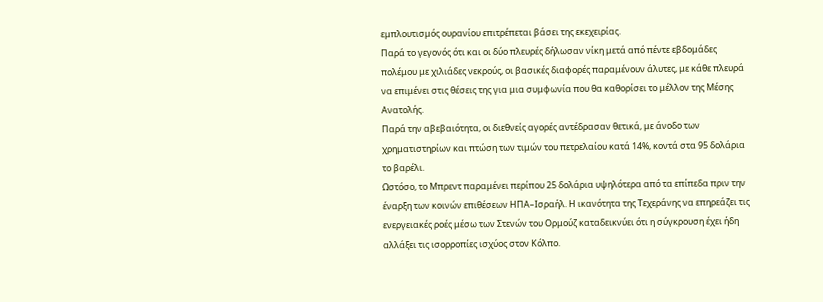εμπλουτισμός ουρανίου επιτρέπεται βάσει της εκεχειρίας.
Παρά το γεγονός ότι και οι δύο πλευρές δήλωσαν νίκη μετά από πέντε εβδομάδες πολέμου με χιλιάδες νεκρούς, οι βασικές διαφορές παραμένουν άλυτες, με κάθε πλευρά να επιμένει στις θέσεις της για μια συμφωνία που θα καθορίσει το μέλλον της Μέσης Ανατολής.
Παρά την αβεβαιότητα, οι διεθνείς αγορές αντέδρασαν θετικά, με άνοδο των χρηματιστηρίων και πτώση των τιμών του πετρελαίου κατά 14%, κοντά στα 95 δολάρια το βαρέλι.
Ωστόσο, το Μπρεντ παραμένει περίπου 25 δολάρια υψηλότερα από τα επίπεδα πριν την έναρξη των κοινών επιθέσεων ΗΠΑ–Ισραήλ. Η ικανότητα της Τεχεράνης να επηρεάζει τις ενεργειακές ροές μέσω των Στενών του Ορμούζ καταδεικνύει ότι η σύγκρουση έχει ήδη αλλάξει τις ισορροπίες ισχύος στον Κόλπο.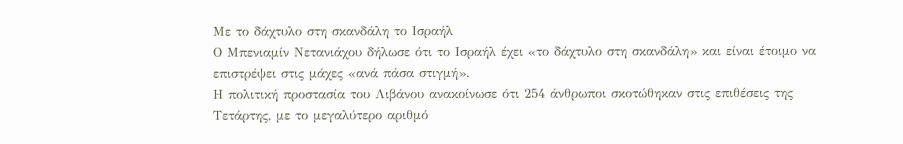Με το δάχτυλο στη σκανδάλη το Ισραήλ
Ο Μπενιαμίν Νετανιάχου δήλωσε ότι το Ισραήλ έχει «το δάχτυλο στη σκανδάλη» και είναι έτοιμο να επιστρέψει στις μάχες «ανά πάσα στιγμή».
Η πολιτική προστασία του Λιβάνου ανακοίνωσε ότι 254 άνθρωποι σκοτώθηκαν στις επιθέσεις της Τετάρτης, με το μεγαλύτερο αριθμό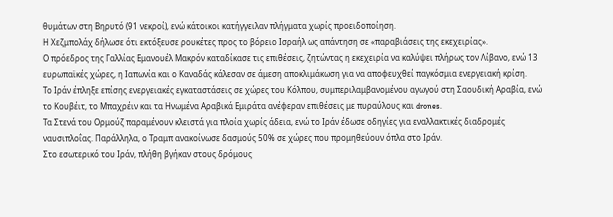θυμάτων στη Βηρυτό (91 νεκροί), ενώ κάτοικοι κατήγγειλαν πλήγματα χωρίς προειδοποίηση.
Η Χεζμπολάχ δήλωσε ότι εκτόξευσε ρουκέτες προς το βόρειο Ισραήλ ως απάντηση σε «παραβιάσεις της εκεχειρίας».
Ο πρόεδρος της Γαλλίας Εμανουέλ Μακρόν καταδίκασε τις επιθέσεις, ζητώντας η εκεχειρία να καλύψει πλήρως τον Λίβανο, ενώ 13 ευρωπαϊκές χώρες, η Ιαπωνία και ο Καναδάς κάλεσαν σε άμεση αποκλιμάκωση για να αποφευχθεί παγκόσμια ενεργειακή κρίση.
Το Ιράν έπληξε επίσης ενεργειακές εγκαταστάσεις σε χώρες του Κόλπου, συμπεριλαμβανομένου αγωγού στη Σαουδική Αραβία, ενώ το Κουβέιτ, το Μπαχρέιν και τα Ηνωμένα Αραβικά Εμιράτα ανέφεραν επιθέσεις με πυραύλους και drones.
Τα Στενά του Ορμούζ παραμένουν κλειστά για πλοία χωρίς άδεια, ενώ το Ιράν έδωσε οδηγίες για εναλλακτικές διαδρομές ναυσιπλοΐας. Παράλληλα, ο Τραμπ ανακοίνωσε δασμούς 50% σε χώρες που προμηθεύουν όπλα στο Ιράν.
Στο εσωτερικό του Ιράν, πλήθη βγήκαν στους δρόμους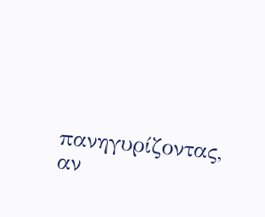πανηγυρίζοντας, αν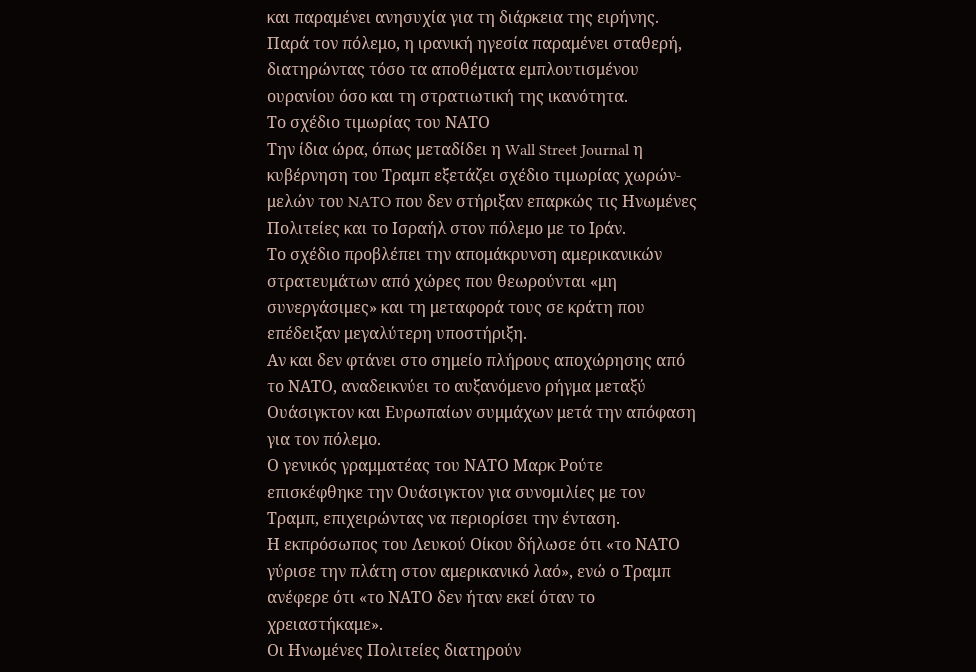και παραμένει ανησυχία για τη διάρκεια της ειρήνης.
Παρά τον πόλεμο, η ιρανική ηγεσία παραμένει σταθερή, διατηρώντας τόσο τα αποθέματα εμπλουτισμένου ουρανίου όσο και τη στρατιωτική της ικανότητα.
Το σχέδιο τιμωρίας του ΝΑΤΟ
Την ίδια ώρα, όπως μεταδίδει η Wall Street Journal η κυβέρνηση του Τραμπ εξετάζει σχέδιο τιμωρίας χωρών-μελών του NATO που δεν στήριξαν επαρκώς τις Ηνωμένες Πολιτείες και το Ισραήλ στον πόλεμο με το Ιράν.
Το σχέδιο προβλέπει την απομάκρυνση αμερικανικών στρατευμάτων από χώρες που θεωρούνται «μη συνεργάσιμες» και τη μεταφορά τους σε κράτη που επέδειξαν μεγαλύτερη υποστήριξη.
Αν και δεν φτάνει στο σημείο πλήρους αποχώρησης από το ΝΑΤΟ, αναδεικνύει το αυξανόμενο ρήγμα μεταξύ Ουάσιγκτον και Ευρωπαίων συμμάχων μετά την απόφαση για τον πόλεμο.
Ο γενικός γραμματέας του ΝΑΤΟ Μαρκ Ρούτε επισκέφθηκε την Ουάσιγκτον για συνομιλίες με τον Τραμπ, επιχειρώντας να περιορίσει την ένταση.
Η εκπρόσωπος του Λευκού Οίκου δήλωσε ότι «το ΝΑΤΟ γύρισε την πλάτη στον αμερικανικό λαό», ενώ ο Τραμπ ανέφερε ότι «το ΝΑΤΟ δεν ήταν εκεί όταν το χρειαστήκαμε».
Οι Ηνωμένες Πολιτείες διατηρούν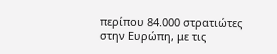περίπου 84.000 στρατιώτες στην Ευρώπη, με τις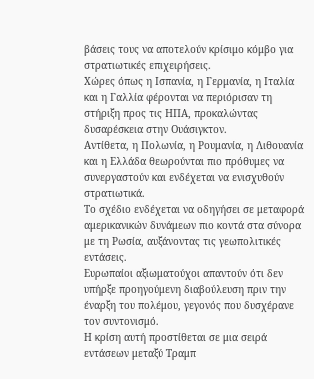βάσεις τους να αποτελούν κρίσιμο κόμβο για στρατιωτικές επιχειρήσεις.
Χώρες όπως η Ισπανία, η Γερμανία, η Ιταλία και η Γαλλία φέρονται να περιόρισαν τη στήριξη προς τις ΗΠΑ, προκαλώντας δυσαρέσκεια στην Ουάσιγκτον.
Αντίθετα, η Πολωνία, η Ρουμανία, η Λιθουανία και η Ελλάδα θεωρούνται πιο πρόθυμες να συνεργαστούν και ενδέχεται να ενισχυθούν στρατιωτικά.
Το σχέδιο ενδέχεται να οδηγήσει σε μεταφορά αμερικανικών δυνάμεων πιο κοντά στα σύνορα με τη Ρωσία, αυξάνοντας τις γεωπολιτικές εντάσεις.
Ευρωπαίοι αξιωματούχοι απαντούν ότι δεν υπήρξε προηγούμενη διαβούλευση πριν την έναρξη του πολέμου, γεγονός που δυσχέρανε τον συντονισμό.
Η κρίση αυτή προστίθεται σε μια σειρά εντάσεων μεταξύ Τραμπ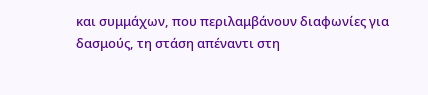και συμμάχων, που περιλαμβάνουν διαφωνίες για δασμούς, τη στάση απέναντι στη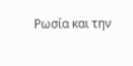Ρωσία και την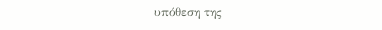υπόθεση της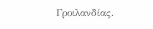Γροιλανδίας.